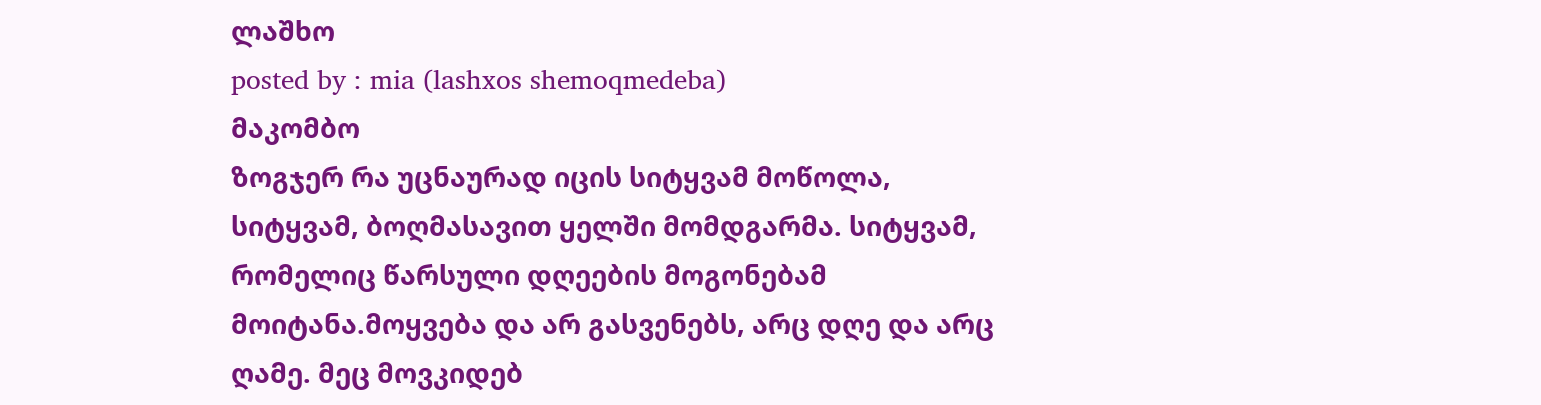ლაშხო
posted by : mia (lashxos shemoqmedeba)
მაკომბო
ზოგჯერ რა უცნაურად იცის სიტყვამ მოწოლა, სიტყვამ, ბოღმასავით ყელში მომდგარმა. სიტყვამ, რომელიც წარსული დღეების მოგონებამ მოიტანა.მოყვება და არ გასვენებს, არც დღე და არც ღამე. მეც მოვკიდებ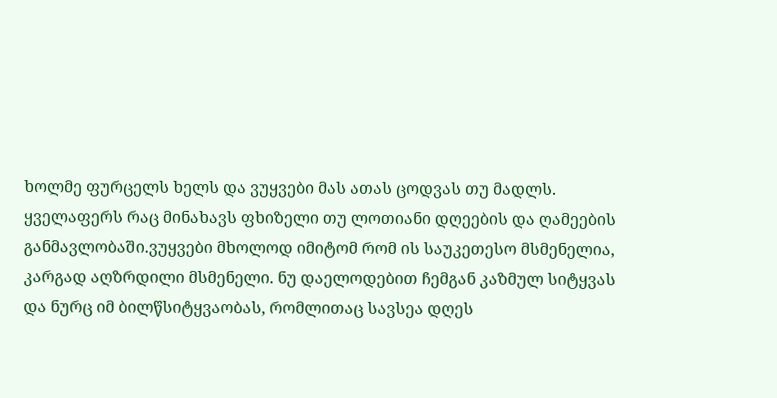ხოლმე ფურცელს ხელს და ვუყვები მას ათას ცოდვას თუ მადლს. ყველაფერს რაც მინახავს ფხიზელი თუ ლოთიანი დღეების და ღამეების განმავლობაში.ვუყვები მხოლოდ იმიტომ რომ ის საუკეთესო მსმენელია, კარგად აღზრდილი მსმენელი. ნუ დაელოდებით ჩემგან კაზმულ სიტყვას და ნურც იმ ბილწსიტყვაობას, რომლითაც სავსეა დღეს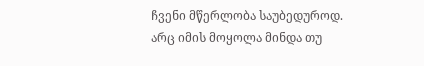ჩვენი მწერლობა საუბედუროდ. არც იმის მოყოლა მინდა თუ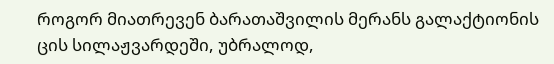როგორ მიათრევენ ბარათაშვილის მერანს გალაქტიონის ცის სილაჟვარდეში, უბრალოდ,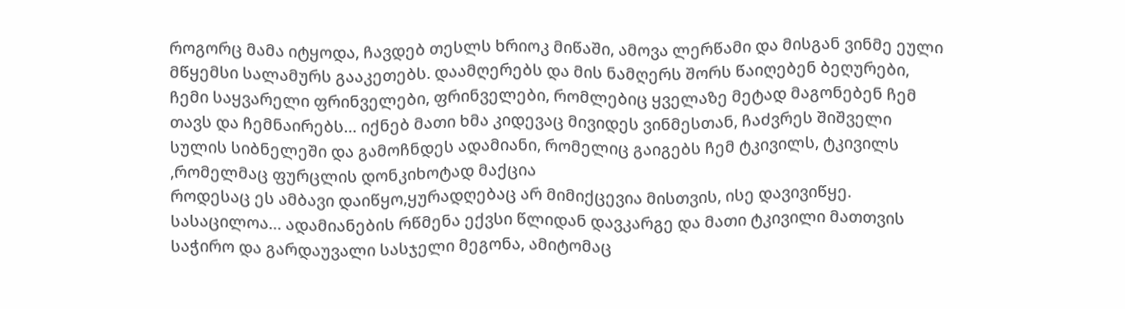როგორც მამა იტყოდა, ჩავდებ თესლს ხრიოკ მიწაში, ამოვა ლერწამი და მისგან ვინმე ეული მწყემსი სალამურს გააკეთებს. დაამღერებს და მის ნამღერს შორს წაიღებენ ბეღურები, ჩემი საყვარელი ფრინველები, ფრინველები, რომლებიც ყველაზე მეტად მაგონებენ ჩემ თავს და ჩემნაირებს… იქნებ მათი ხმა კიდევაც მივიდეს ვინმესთან, ჩაძვრეს შიშველი სულის სიბნელეში და გამოჩნდეს ადამიანი, რომელიც გაიგებს ჩემ ტკივილს, ტკივილს ,რომელმაც ფურცლის დონკიხოტად მაქცია
როდესაც ეს ამბავი დაიწყო,ყურადღებაც არ მიმიქცევია მისთვის, ისე დავივიწყე. სასაცილოა… ადამიანების რწმენა ექვსი წლიდან დავკარგე და მათი ტკივილი მათთვის საჭირო და გარდაუვალი სასჯელი მეგონა, ამიტომაც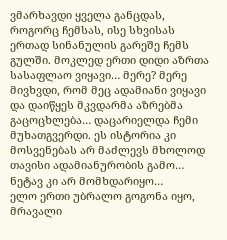ვმარხავდი ყველა განცდას, როგორც ჩემსას, ისე სხვისას ერთად სინანულის გარეშე ჩემს გულში. მოკლედ ერთი დიდი აზრთა სასაფლაო ვიყავი… მერე? მერე მივხვდი, რომ მეც ადამიანი ვიყავი და დაიწყეს მკვდარმა აზრებმა გაცოცხლება… დაცარიელდა ჩემი მუხათგვერდი. ეს ისტორია კი მოსვენებას არ მაძლევს მხოლოდ თავისი ადამიანურობის გამო… ნეტავ კი არ მომხდარიყო…
ელო ერთი უბრალო გოგონა იყო, მრავალი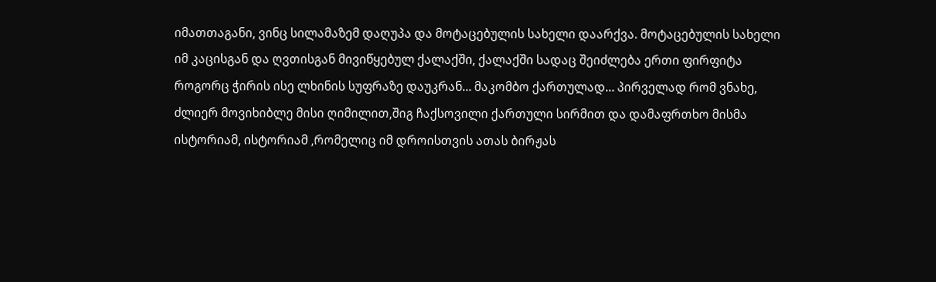იმათთაგანი, ვინც სილამაზემ დაღუპა და მოტაცებულის სახელი დაარქვა. მოტაცებულის სახელი იმ კაცისგან და ღვთისგან მივიწყებულ ქალაქში, ქალაქში სადაც შეიძლება ერთი ფირფიტა როგორც ჭირის ისე ლხინის სუფრაზე დაუკრან… მაკომბო ქართულად… პირველად რომ ვნახე, ძლიერ მოვიხიბლე მისი ღიმილით,შიგ ჩაქსოვილი ქართული სირმით და დამაფრთხო მისმა ისტორიამ, ისტორიამ ,რომელიც იმ დროისთვის ათას ბირჟას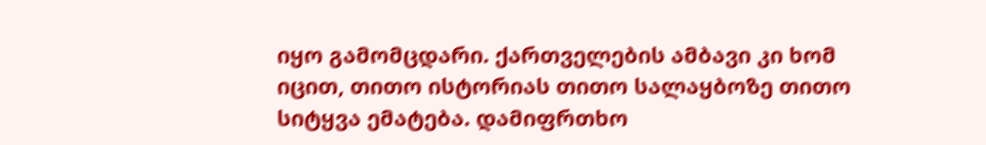იყო გამომცდარი. ქართველების ამბავი კი ხომ იცით, თითო ისტორიას თითო სალაყბოზე თითო სიტყვა ემატება. დამიფრთხო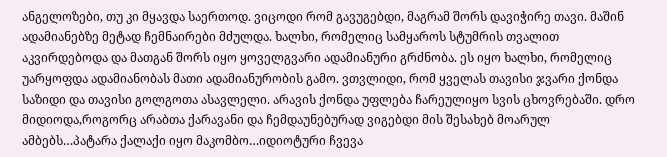ანგელოზები, თუ კი მყავდა საერთოდ. ვიცოდი რომ გავუგებდი, მაგრამ შორს დავიჭირე თავი. მაშინ ადამიანებზე მეტად ჩემნაირები მძულდა. ხალხი, რომელიც სამყაროს სტუმრის თვალით აკვირდებოდა და მათგან შორს იყო ყოველგვარი ადამიანური გრძნობა. ეს იყო ხალხი, რომელიც უარყოფდა ადამიანობას მათი ადამიანურობის გამო. ვთვლიდი, რომ ყველას თავისი ჯვარი ქონდა საზიდი და თავისი გოლგოთა ასავლელი. არავის ქონდა უფლება ჩარეულიყო სვის ცხოვრებაში. დრო მიდიოდა,როგორც არაბთა ქარავანი და ჩემდაუნებურად ვიგებდი მის შესახებ მოარულ ამბებს…პატარა ქალაქი იყო მაკომბო…იდიოტური ჩვევა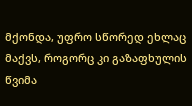მქონდა, უფრო სწორედ ეხლაც მაქვს, როგორც კი გაზაფხულის წვიმა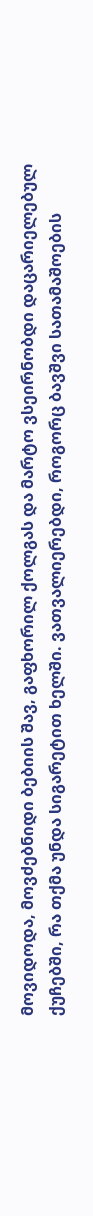მოვიდოდა, მოვძებნიდი ბებიის შავ, გაფხორილ ქოლგას და მარტო ვსეირნობდი დაცარიელებულ ქუჩებში, რა თქმა უნდა სიგარეტით ხელში. ვათვალიერებდი, როგორც ბავშვი სათამაშოების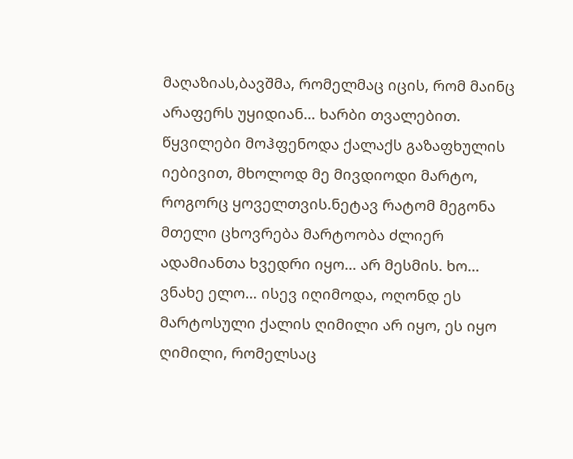მაღაზიას,ბავშმა, რომელმაც იცის, რომ მაინც არაფერს უყიდიან… ხარბი თვალებით. წყვილები მოჰფენოდა ქალაქს გაზაფხულის იებივით, მხოლოდ მე მივდიოდი მარტო, როგორც ყოველთვის.ნეტავ რატომ მეგონა მთელი ცხოვრება მარტოობა ძლიერ ადამიანთა ხვედრი იყო… არ მესმის. ხო… ვნახე ელო… ისევ იღიმოდა, ოღონდ ეს მარტოსული ქალის ღიმილი არ იყო, ეს იყო ღიმილი, რომელსაც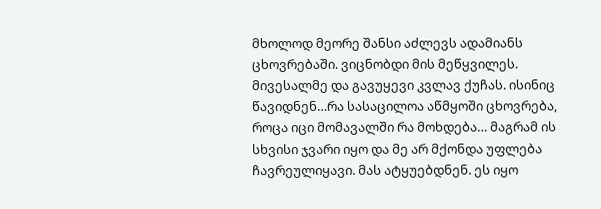მხოლოდ მეორე შანსი აძლევს ადამიანს ცხოვრებაში. ვიცნობდი მის მეწყვილეს. მივესალმე და გავუყევი კვლავ ქუჩას. ისინიც წავიდნენ…რა სასაცილოა აწმყოში ცხოვრება, როცა იცი მომავალში რა მოხდება… მაგრამ ის სხვისი ჯვარი იყო და მე არ მქონდა უფლება ჩავრეულიყავი. მას ატყუებდნენ. ეს იყო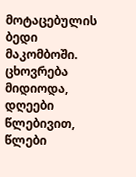მოტაცებულის ბედი მაკომბოში. ცხოვრება მიდიოდა, დღეები წლებივით, წლები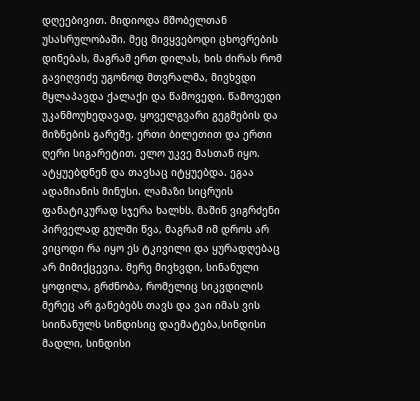დღეებივით. მიდიოდა მშობელთან უსასრულობაში. მეც მივყვებოდი ცხოვრების დინებას, მაგრამ ერთ დილას, ხის ძირას რომ გავიღვიძე უგონოდ მთვრალმა, მივხვდი მყლაპავდა ქალაქი და წამოვედი. წამოვედი უკანმოუხედავად, ყოველგვარი გეგმების და მიზნების გარეშე. ერთი ბილეთით და ერთი ღერი სიგარეტით. ელო უკვე მასთან იყო. ატყუებდნენ და თავსაც იტყუებდა. ეგაა ადამიანის მინუსი. ლამაზი სიცრუის ფანატიკურად სჯერა ხალხს. მაშინ ვიგრძენი პირველად გულში წვა, მაგრამ იმ დროს არ ვიცოდი რა იყო ეს ტკივილი და ყურადღებაც არ მიმიქცევია. მერე მივხვდი, სინანული ყოფილა, გრძნობა, რომელიც სიკვდილის მერეც არ განებებს თავს და ვაი იმას ვის სიინანულს სინდისიც დაემატება,სინდისი მადლი, სინდისი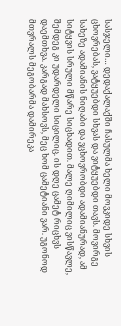სასჯელი… დედაქალაქში ჩასულმა ხელი მოვკიდე სხვის ცხოვრებას, ვატყუებდი სხვას და ვიტყუებდი თავს. მოვირგე სახეზე ადამიანის ნიღაბი და ვცხოვრობდი ადამიანურად, ამ სიტყვის სრული მწარე სიცხადით. მალე ღიმილიც ვისწავლე, შემდეგ კი უდარდელი სიცილიც. ის დღე ცამეტ რიცხვს დაემთხვა. კარგად მახსოვს, მეც ხომ ცამეტიანი ვარ. უგონოდ მთვრალს მეგობარმა დამირეკა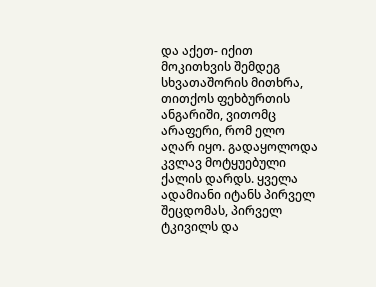და აქეთ- იქით მოკითხვის შემდეგ სხვათაშორის მითხრა, თითქოს ფეხბურთის ანგარიში, ვითომც არაფერი, რომ ელო აღარ იყო. გადაყოლოდა კვლავ მოტყუებული ქალის დარდს. ყველა ადამიანი იტანს პირველ შეცდომას, პირველ ტკივილს და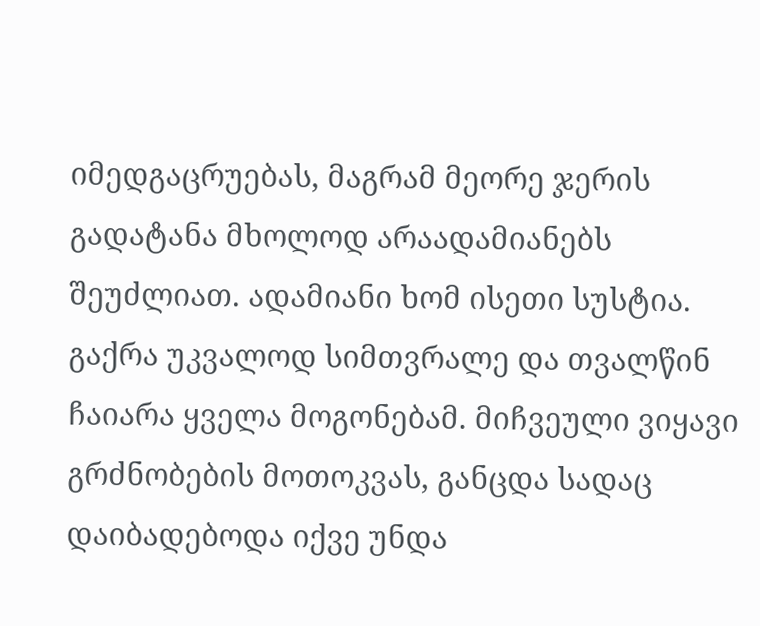იმედგაცრუებას, მაგრამ მეორე ჯერის გადატანა მხოლოდ არაადამიანებს შეუძლიათ. ადამიანი ხომ ისეთი სუსტია. გაქრა უკვალოდ სიმთვრალე და თვალწინ ჩაიარა ყველა მოგონებამ. მიჩვეული ვიყავი გრძნობების მოთოკვას, განცდა სადაც დაიბადებოდა იქვე უნდა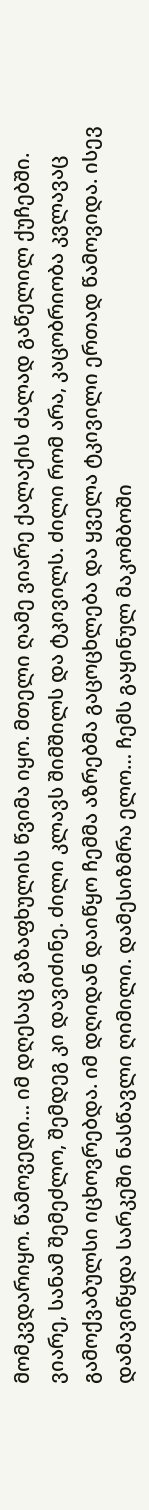მომკვდარიყო. წამოვედი… იმ დღესაც გაზაფხულის წვიმა იყო. მთელი ღამე ვიარე ქალაქის ძალად გაწელილ ქუჩებში. ვიარე, სანამ შემეძლო, შემდეგ კი დავიძინე. ძილი კლავს შიმშილს და ტკივილს. ძილი რომ არა, კაცობრიობა კვლავაც გამოქვაბულსი იცხოვრებდა. იმ დღიდან დაიწყო ჩემმა აზრებმა გაცოცხლება და ყველა ტკივილი ერთად წამოვიდა. ისევ დამავიწყდა სარკეში ნასწავლი ღიმილი. დამესიზმრა ელო… ჩემს გაყინულ მაკომბოში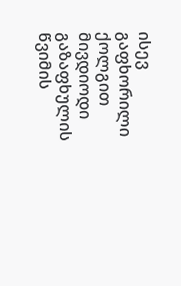ისევ გაფხორილი ქოლგით მივდიოდი გაზაფხულის წვიმის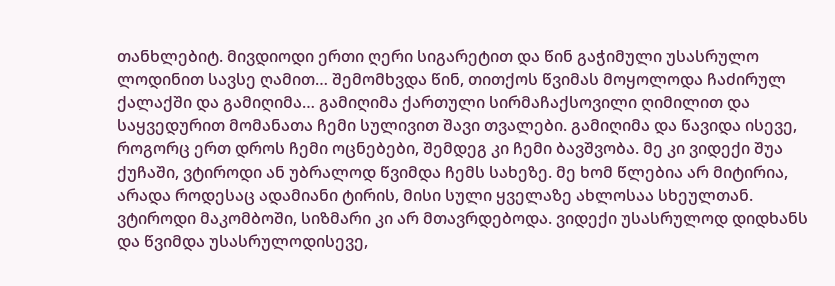თანხლებიტ. მივდიოდი ერთი ღერი სიგარეტით და წინ გაჭიმული უსასრულო ლოდინით სავსე ღამით… შემომხვდა წინ, თითქოს წვიმას მოყოლოდა ჩაძირულ ქალაქში და გამიღიმა… გამიღიმა ქართული სირმაჩაქსოვილი ღიმილით და საყვედურით მომანათა ჩემი სულივით შავი თვალები. გამიღიმა და წავიდა ისევე, როგორც ერთ დროს ჩემი ოცნებები, შემდეგ კი ჩემი ბავშვობა. მე კი ვიდექი შუა ქუჩაში, ვტიროდი ან უბრალოდ წვიმდა ჩემს სახეზე. მე ხომ წლებია არ მიტირია, არადა როდესაც ადამიანი ტირის, მისი სული ყველაზე ახლოსაა სხეულთან. ვტიროდი მაკომბოში, სიზმარი კი არ მთავრდებოდა. ვიდექი უსასრულოდ დიდხანს და წვიმდა უსასრულოდისევე,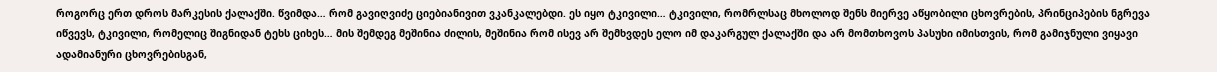როგორც ერთ დროს მარკესის ქალაქში. წვიმდა… რომ გავიღვიძე ციებიანივით ვკანკალებდი. ეს იყო ტკივილი… ტკივილი, რომრლსაც მხოლოდ შენს მიერვე აწყობილი ცხოვრების, პრინციპების ნგრევა იწვევს, ტკივილი, რომელიც შიგნიდან ტეხს ციხეს… მის შემდეგ მეშინია ძილის, მეშინია რომ ისევ არ შემხვდეს ელო იმ დაკარგულ ქალაქში და არ მომთხოვოს პასუხი იმისთვის, რომ გამიჯნული ვიყავი ადამიანური ცხოვრებისგან,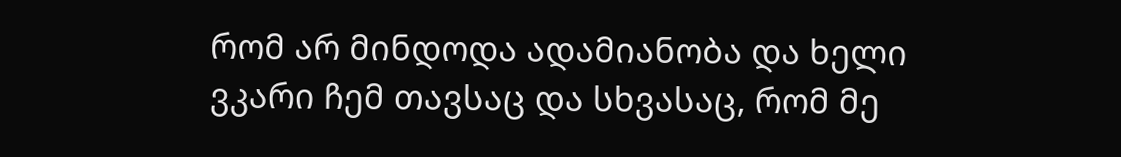რომ არ მინდოდა ადამიანობა და ხელი ვკარი ჩემ თავსაც და სხვასაც, რომ მე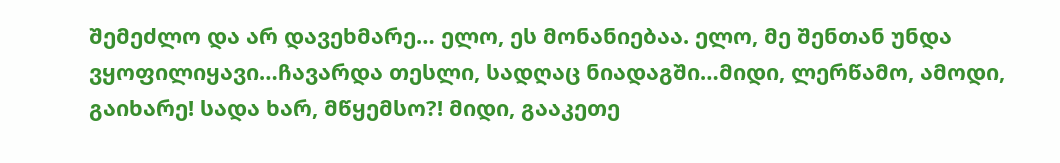შემეძლო და არ დავეხმარე… ელო, ეს მონანიებაა. ელო, მე შენთან უნდა ვყოფილიყავი…ჩავარდა თესლი, სადღაც ნიადაგში…მიდი, ლერწამო, ამოდი, გაიხარე! სადა ხარ, მწყემსო?! მიდი, გააკეთე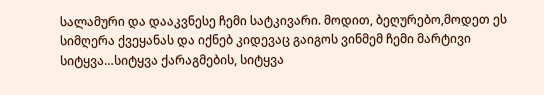სალამური და დააკვნესე ჩემი სატკივარი. მოდით, ბეღურებო,მოდეთ ეს სიმღერა ქვეყანას და იქნებ კიდევაც გაიგოს ვინმემ ჩემი მარტივი სიტყვა…სიტყვა ქარაგმების, სიტყვა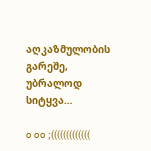აღკაზმულობის გარეშე, უბრალოდ სიტყვა…

o oo ;(((((((((((((